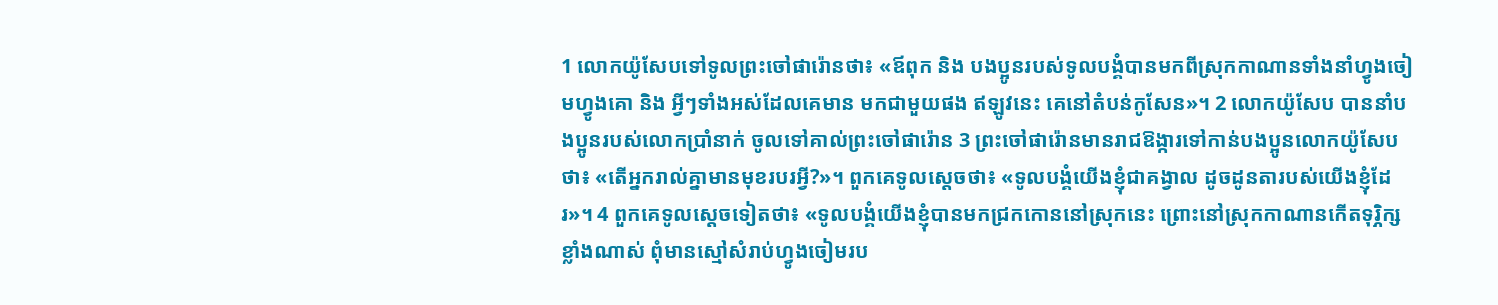1 លោកយ៉ូសែបទៅទូលព្រះចៅផារ៉ោនថា៖ «ឪពុក និង បងប្អូនរបស់ទូលបង្គំបានមកពីស្រុកកាណានទាំងនាំហ្វូងចៀមហ្វូងគោ និង អ្វីៗទាំងអស់ដែលគេមាន មកជាមួយផង ឥឡូវនេះ គេនៅតំបន់កូសែន»។ 2 លោកយ៉ូសែប បាននាំបងប្អូនរបស់លោកប្រាំនាក់ ចូលទៅគាល់ព្រះចៅផារ៉ោន 3 ព្រះចៅផារ៉ោនមានរាជឱង្ការទៅកាន់បងប្អូនលោកយ៉ូសែប ថា៖ «តើអ្នករាល់គ្នាមានមុខរបរអ្វី?»។ ពួកគេទូលស្តេចថា៖ «ទូលបង្គំយើងខ្ញុំជាគង្វាល ដូចដូនតារបស់យើងខ្ញុំដែរ»។ 4 ពួកគេទូលស្តេចទៀតថា៖ «ទូលបង្គំយើងខ្ញុំបានមកជ្រកកោននៅស្រុកនេះ ព្រោះនៅស្រុកកាណានកើតទុរ្ភិក្សខ្លាំងណាស់ ពុំមានស្មៅសំរាប់ហ្វូងចៀមរប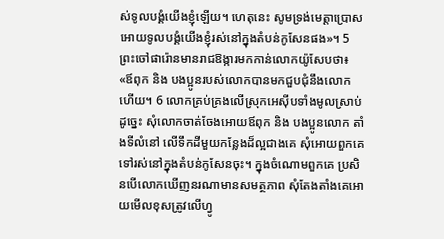ស់ទូលបង្គំយើងខ្ញុំឡើយ។ ហេតុនេះ សូមទ្រង់មេត្តាប្រោសអោយទូលបង្គំយើងខ្ញុំរស់នៅក្នុងតំបន់កូសែនផង»។ 5 ព្រះចៅផារ៉ោនមានរាជឱង្ការមកកាន់លោកយ៉ូសែបថា៖ «ឪពុក និង បងប្អូនរបស់លោកបានមកជួបជុំនឹងលោកហើយ។ 6 លោកគ្រប់គ្រងលើស្រុកអេស៊ីបទាំងមូលស្រាប់ ដូច្នេះ សុំលោកចាត់ចែងអោយឪពុក និង បងប្អូនលោក តាំងទីលំនៅ លើទឹកដីមួយកន្លែងដ៏ល្អជាងគេ សុំអោយពួកគេទៅរស់នៅក្នុងតំបន់កូសែនចុះ។ ក្នុងចំណោមពួកគេ ប្រសិនបើលោកឃើញនរណាមានសមត្ថភាព សុំតែងតាំងគេអោយមើលខុសត្រូវលើហ្វូ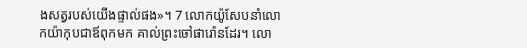ងសត្វរបស់យើងផ្ទាល់ផង»។ 7 លោកយ៉ូសែបនាំលោកយ៉ាកុបជាឪពុកមក គាល់ព្រះចៅផារ៉ោនដែរ។ លោ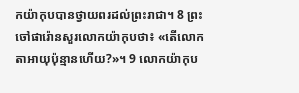កយ៉ាកុបបានថ្វាយពរដល់ព្រះរាជា។ 8 ព្រះចៅផារ៉ោនសួរលោកយ៉ាកុបថា៖ «តើលោកតាអាយុប៉ុន្មានហើយ?»។ 9 លោកយ៉ាកុប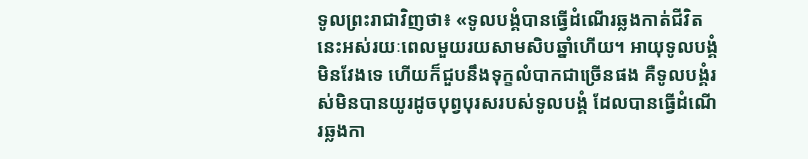ទូលព្រះរាជាវិញថា៖ «ទូលបង្គំបានធ្វើដំណើរឆ្លងកាត់ជីវិតនេះអស់រយៈពេលមួយរយសាមសិបឆ្នាំហើយ។ អាយុទូលបង្គំមិនវែងទេ ហើយក៏ជួបនឹងទុក្ខលំបាកជាច្រើនផង គឺទូលបង្គំរស់មិនបានយូរដូចបុព្វបុរសរបស់ទូលបង្គំ ដែលបានធ្វើដំណើរឆ្លងកា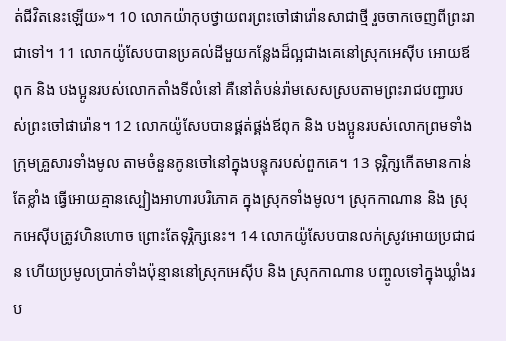ត់ជីវិតនេះឡើយ»។ 10 លោកយ៉ាកុបថ្វាយពរព្រះចៅផារ៉ោនសាជាថ្មី រួចចាកចេញពីព្រះរាជាទៅ។ 11 លោកយ៉ូសែបបានប្រគល់ដីមួយកន្លែងដ៏ល្អជាងគេនៅស្រុកអេស៊ីប អោយឪពុក និង បងប្អូនរបស់លោកតាំងទីលំនៅ គឺនៅតំបន់រ៉ាមសេសស្របតាមព្រះរាជបញ្ជារបស់ព្រះចៅផារ៉ោន។ 12 លោកយ៉ូសែបបានផ្គត់ផ្គង់ឪពុក និង បងប្អូនរបស់លោកព្រមទាំងក្រុមគ្រួសារទាំងមូល តាមចំនួនកូនចៅនៅក្នុងបន្ទុករបស់ពួកគេ។ 13 ទុរ្ភិក្សកើតមានកាន់តែខ្លាំង ធ្វើអោយគ្មានស្បៀងអាហារបរិភោគ ក្នុងស្រុកទាំងមូល។ ស្រុកកាណាន និង ស្រុកអេស៊ីបត្រូវហិនហោច ព្រោះតែទុរ្ភិក្សនេះ។ 14 លោកយ៉ូសែបបានលក់ស្រូវអោយប្រជាជន ហើយប្រមូលប្រាក់ទាំងប៉ុន្មាននៅស្រុកអេស៊ីប និង ស្រុកកាណាន បញ្ចូលទៅក្នុងឃ្លាំងរប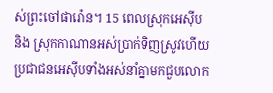ស់ព្រះចៅផារ៉ោន។ 15 ពេលស្រុកអេស៊ីប និង ស្រុកកាណានអស់ប្រាក់ទិញស្រូវហើយ ប្រជាជនអេស៊ីបទាំងអស់នាំគ្នាមកជួបលោក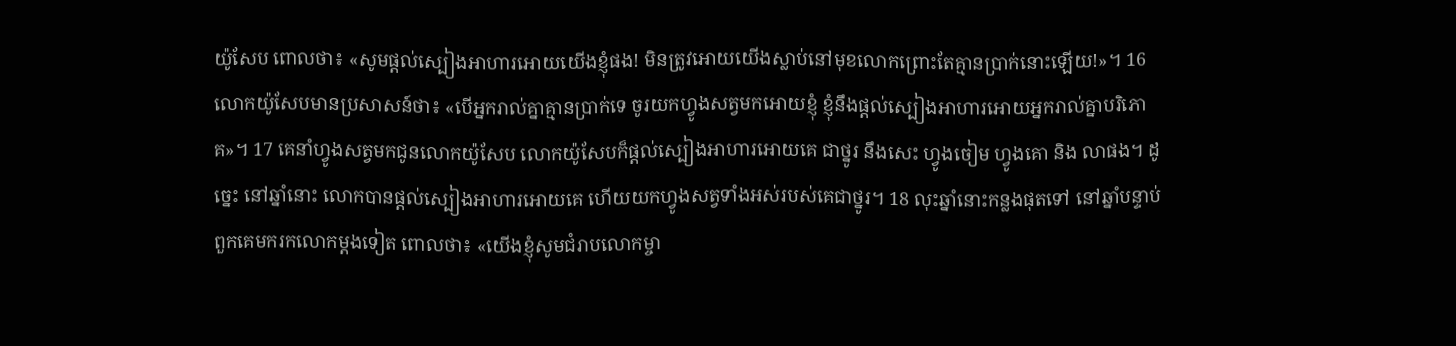យ៉ូសែប ពោលថា៖ «សូមផ្តល់ស្បៀងអាហារអោយយើងខ្ញុំផង! មិនត្រូវអោយយើងស្លាប់នៅមុខលោកព្រោះតែគ្មានប្រាក់នោះឡើយ!»។ 16 លោកយ៉ូសែបមានប្រសាសន៍ថា៖ «បើអ្នករាល់គ្នាគ្មានប្រាក់ទេ ចូរយកហ្វូងសត្វមកអោយខ្ញុំ ខ្ញុំនឹងផ្តល់ស្បៀងអាហារអោយអ្នករាល់គ្នាបរិភោគ»។ 17 គេនាំហ្វូងសត្វមកជូនលោកយ៉ូសែប លោកយ៉ូសែបក៏ផ្តល់ស្បៀងអាហារអោយគេ ជាថ្នូរ នឹងសេះ ហ្វូងចៀម ហ្វូងគោ និង លាផង។ ដូច្នេះ នៅឆ្នាំនោះ លោកបានផ្តល់ស្បៀងអាហារអោយគេ ហើយយកហ្វូងសត្វទាំងអស់របស់គេជាថ្នូរ។ 18 លុះឆ្នាំនោះកន្លងផុតទៅ នៅឆ្នាំបន្ទាប់ ពួកគេមករកលោកម្តងទៀត ពោលថា៖ «យើងខ្ញុំសូមជំរាបលោកម្ចា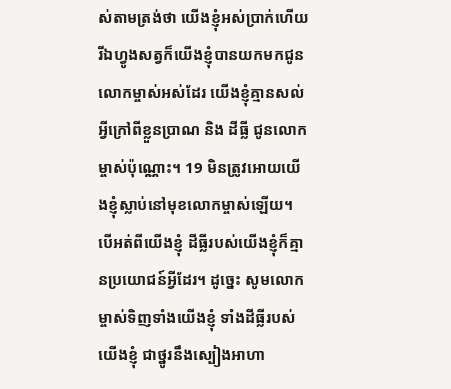ស់តាមត្រង់ថា យើងខ្ញុំអស់ប្រាក់ហើយ រីឯហ្វូងសត្វក៏យើងខ្ញុំបានយកមកជូនលោកម្ចាស់អស់ដែរ យើងខ្ញុំគ្មានសល់អ្វីក្រៅពីខ្លួនប្រាណ និង ដីធ្លី ជូនលោកម្ចាស់ប៉ុណ្ណោះ។ 19 មិនត្រូវអោយយើងខ្ញុំស្លាប់នៅមុខលោកម្ចាស់ឡើយ។ បើអត់ពីយើងខ្ញុំ ដីធ្លីរបស់យើងខ្ញុំក៏គ្មានប្រយោជន៍អ្វីដែរ។ ដូច្នេះ សូមលោកម្ចាស់ទិញទាំងយើងខ្ញុំ ទាំងដីធ្លីរបស់យើងខ្ញុំ ជាថ្នូរនឹងស្បៀងអាហា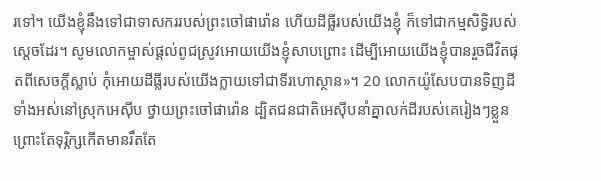រទៅ។ យើងខ្ញុំនឹងទៅជាទាសកររបស់ព្រះចៅផារ៉ោន ហើយដីធ្លីរបស់យើងខ្ញុំ ក៏ទៅជាកម្មសិទ្ធិរបស់ស្តេចដែរ។ សូមលោកម្ចាស់ផ្តល់ពូជស្រូវអោយយើងខ្ញុំសាបព្រោះ ដើម្បីអោយយើងខ្ញុំបានរួចជីវិតផុតពីសេចក្តីស្លាប់ កុំអោយដីធ្លីរបស់យើងក្លាយទៅជាទីរហោស្ថាន»។ 20 លោកយ៉ូសែបបានទិញដីទាំងអស់នៅស្រុកអេស៊ីប ថ្វាយព្រះចៅផារ៉ោន ដ្បិតជនជាតិអេស៊ីបនាំគ្នាលក់ដីរបស់គេរៀងៗខ្លួន ព្រោះតែទុរ្ភិក្សកើតមានរឹតតែ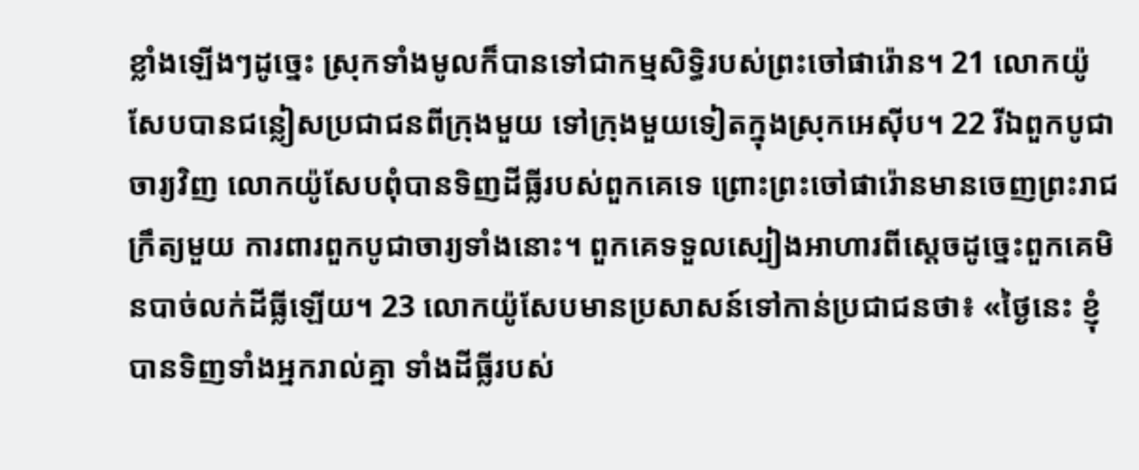ខ្លាំងឡើងៗដូច្នេះ ស្រុកទាំងមូលក៏បានទៅជាកម្មសិទ្ធិរបស់ព្រះចៅផារ៉ោន។ 21 លោកយ៉ូសែបបានជន្លៀសប្រជាជនពីក្រុងមួយ ទៅក្រុងមួយទៀតក្នុងស្រុកអេស៊ីប។ 22 រីឯពួកបូជាចារ្យវិញ លោកយ៉ូសែបពុំបានទិញដីធ្លីរបស់ពួកគេទេ ព្រោះព្រះចៅផារ៉ោនមានចេញព្រះរាជក្រឹត្យមួយ ការពារពួកបូជាចារ្យទាំងនោះ។ ពួកគេទទួលស្បៀងអាហារពីស្តេចដូច្នេះពួកគេមិនបាច់លក់ដីធ្លីឡើយ។ 23 លោកយ៉ូសែបមានប្រសាសន៍ទៅកាន់ប្រជាជនថា៖ «ថ្ងៃនេះ ខ្ញុំបានទិញទាំងអ្នករាល់គ្នា ទាំងដីធ្លីរបស់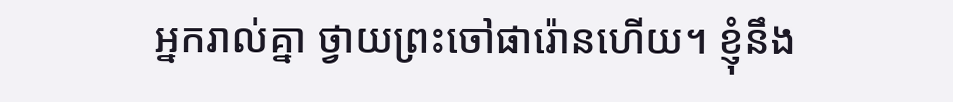អ្នករាល់គ្នា ថ្វាយព្រះចៅផារ៉ោនហើយ។ ខ្ញុំនឹង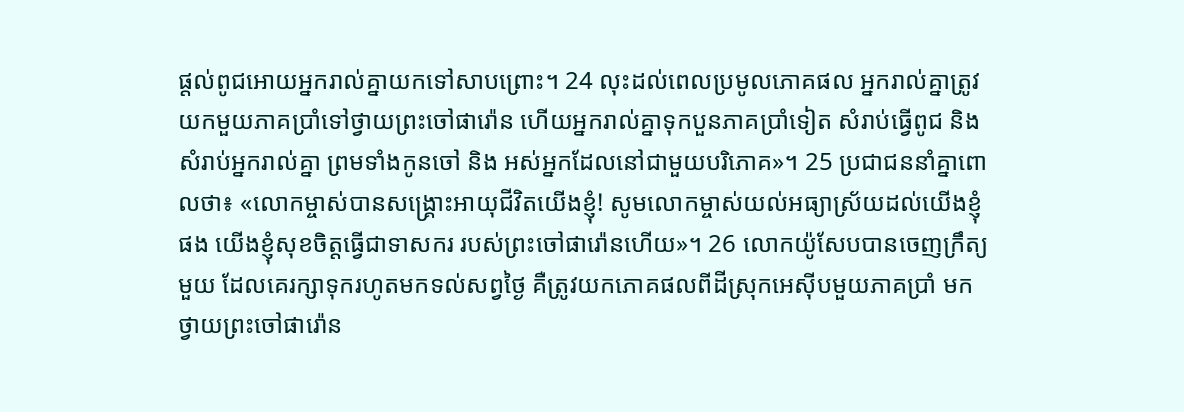ផ្តល់ពូជអោយអ្នករាល់គ្នាយកទៅសាបព្រោះ។ 24 លុះដល់ពេលប្រមូលភោគផល អ្នករាល់គ្នាត្រូវយកមួយភាគប្រាំទៅថ្វាយព្រះចៅផារ៉ោន ហើយអ្នករាល់គ្នាទុកបួនភាគប្រាំទៀត សំរាប់ធ្វើពូជ និង សំរាប់អ្នករាល់គ្នា ព្រមទាំងកូនចៅ និង អស់អ្នកដែលនៅជាមួយបរិភោគ»។ 25 ប្រជាជននាំគ្នាពោលថា៖ «លោកម្ចាស់បានសង្គ្រោះអាយុជីវិតយើងខ្ញុំ! សូមលោកម្ចាស់យល់អធ្យាស្រ័យដល់យើងខ្ញុំផង យើងខ្ញុំសុខចិត្តធ្វើជាទាសករ របស់ព្រះចៅផារ៉ោនហើយ»។ 26 លោកយ៉ូសែបបានចេញក្រឹត្យមួយ ដែលគេរក្សាទុករហូតមកទល់សព្វថ្ងៃ គឺត្រូវយកភោគផលពីដីស្រុកអេស៊ីបមួយភាគប្រាំ មកថ្វាយព្រះចៅផារ៉ោន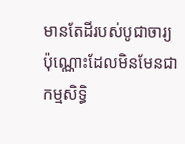មានតែដីរបស់បូជាចារ្យប៉ុណ្ណោះដែលមិនមែនជាកម្មសិទ្ធិ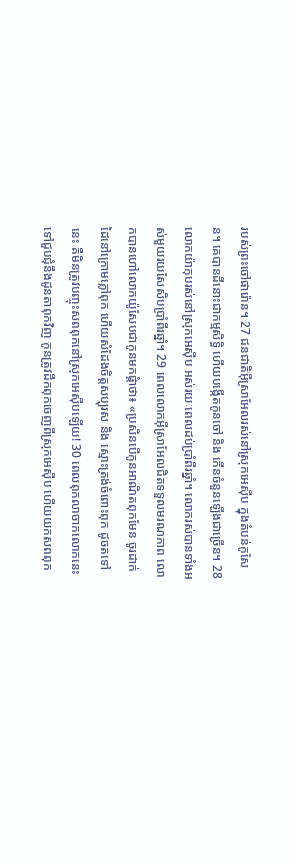របស់ព្រះចៅផារ៉ោន។ 27 ជនជាតិអ៊ីស្រាអែលរស់នៅស្រុកអេស៊ីប ក្នុងតំបន់កូសែន។ គេបានដីនោះជាកម្មសិទ្ធិ ហើយបង្កើតកូនចៅ និង កើនចំនួនឡើងជាច្រើន។ 28 លោកយ៉ាកុបរស់នៅស្រុកអេស៊ីប អស់រយៈពេលដប់ប្រាំពីរឆ្នាំ។ លោករស់បានទាំងអស់មួយរយសែសិបប្រាំពីរឆ្នាំ។ 29 ពេលលោកអ៊ីស្រាអែលជិតទទួលមរណភាព លោកបានហៅលោកយ៉ូសែបជាកូនមកផ្តំាថា៖ «ប្រសិនបើកូនអាណិតពុកមែន ចូរដាក់ដៃនៅក្រោមភ្លៅពុក ហើយសំដែងចិត្តសប្បុរស និង ស្មោះត្រង់ចំពោះពុក ដូចតទៅនេះ គឺមិនត្រូវបញ្ចុះសពពុកនៅស្រុកអេស៊ីបឡើយ! 30 ពេលពុកលាចាកលោកនេះទៅជួបជុំនឹងដូនតាពុកវិញ កូនត្រូវដឹកពុកចេញពីស្រុកអេស៊ីប ហើយយកសពពុក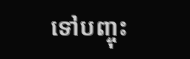ទៅបញ្ចុះ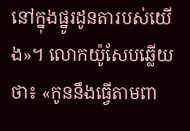នៅក្នុងផ្នូរដូនតារបស់យើង»។ លោកយ៉ូសែបឆ្លើយថា៖ «កូននឹងធ្វើតាមពា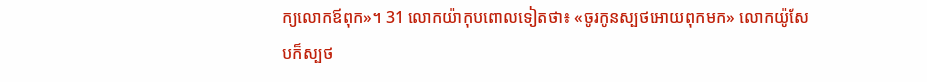ក្យលោកឪពុក»។ 31 លោកយ៉ាកុបពោលទៀតថា៖ «ចូរកូនស្បថអោយពុកមក» លោកយ៉ូសែបក៏ស្បថ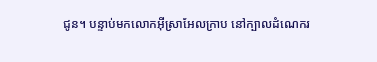ជូន។ បន្ទាប់មកលោកអ៊ីស្រាអែលក្រាប នៅក្បាលដំណេករ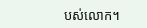បស់លោក។